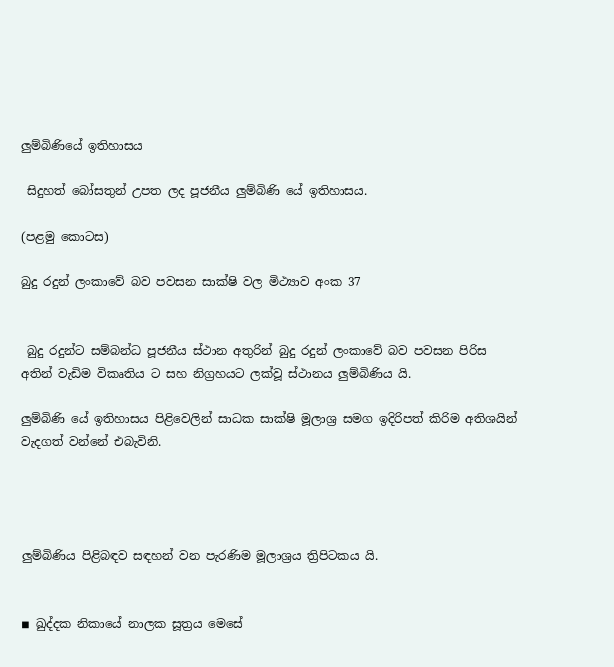ලුම්බිණියේ ඉතිහාසය

 සිදුහත් බෝසතුන් උපත ලද පූජනීය ලුම්බිණි යේ ඉතිහාසය.

(පළමු කොටස)

බුදු රදුන් ලංකාවේ බව පවසන සාක්ෂි වල මිථ්‍යාව අංක 37


 බුදු රදුන්ට සම්බන්ධ පූජනීය ස්ථාන අතුරින් බුදු රදුන් ලංකාවේ බව පවසන පිරිස අතින් වැඩිම විකෘතිය ට සහ නිග්‍රහයට ලක්වූ ස්ථානය ලුම්බිණිය යි.

ලුම්බිණි යේ ඉතිහාසය පිළිවෙලින් සාධක සාක්ෂි මූලාශ්‍ර සමග ඉදිරිපත් කිරිම අතිශයින් වැදගත් වන්නේ එබැවිනි.




ලුම්බිණිය පිළිබඳව සඳහන් වන පැරණිම මූලාශ්‍රය ත්‍රිපිටකය යි.


◾ ඛුද්දක නිකායේ නාලක සූත්‍රය මෙසේ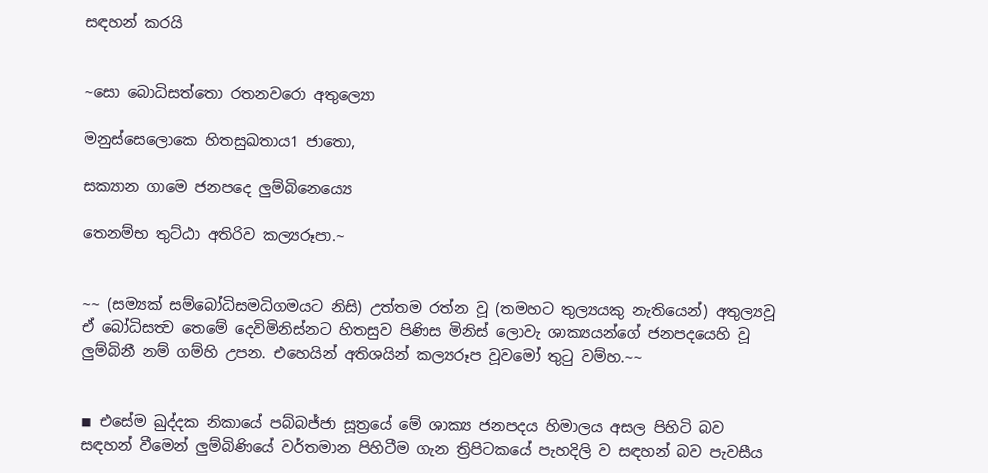සඳහන් කරයි


~සො බොධිසත්තො රතනවරො අතුල්‍යො

මනුස්සෙලොකෙ හිතසුඛතාය1 ජාතො,

සක්‍යාන ගාමෙ ජනපදෙ ලුම්බිනෙය්‍යෙ

තෙනම්භ තුට්ඨා අතිරිව කල්‍යරූපා.~


~~ (සම්‍යක් සම්බෝධිසමධිගමයට නිසි) උත්තම රත්න වූ (තමහට තුල්‍යයකු නැතියෙන්) අතුල්‍යවූ ඒ බෝධිසත්‍ව තෙමේ දෙවිමිනිස්නට හිතසුව පිණිස මිනිස් ලොවැ ශාක්‍යයන්ගේ ජනපදයෙහි වූ ලුම්බිනී නම් ගම්හි උපන. එහෙයින් අතිශයින් කල්‍යරූප වූවමෝ තුටු වම්හ.~~


◾ එසේම ඛුද්දක නිකායේ පබ්බජ්ජා සූත්‍රයේ මේ ශාක්‍ය ජනපදය හිමාලය අසල පිහිටි බව සඳහන් වීමෙන් ලුම්බිණියේ වර්තමාන පිහිටීම ගැන ත්‍රිපිටකයේ පැහදිලි ව සඳහන් බව පැවසීය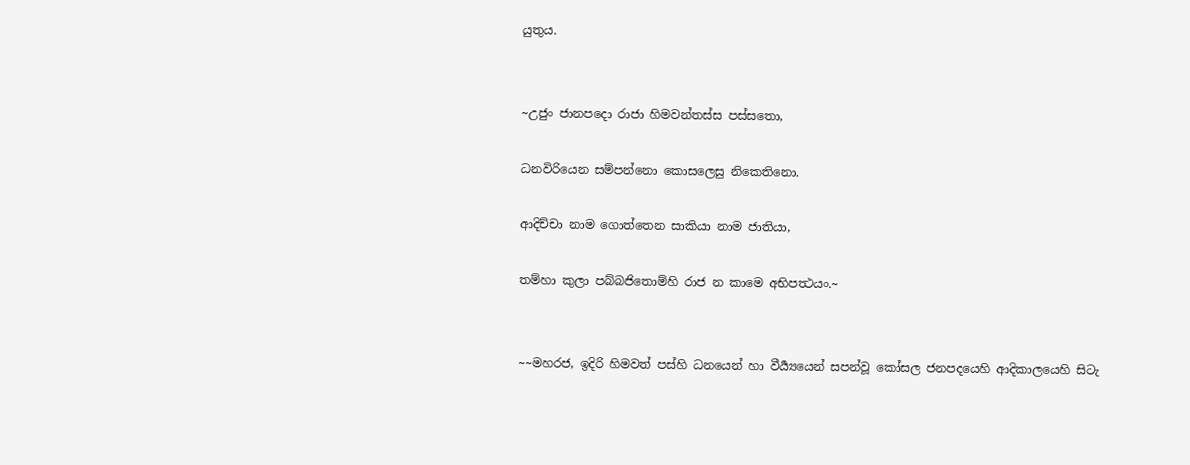යුතුය.


~උජුං ජානපදො රාජා හිමවන්තස්ස පස්සතො,

ධනවිරියෙන සම්පන්නො කොසලෙසු නිකෙතිනො.

ආදිච්චා නාම ගොත්තෙන සාකියා නාම ජාතියා,

තම්හා කුලා පබ්බජිතොම්හි රාජ න කාමෙ අභිපත්‍ථයං.~


~~මහරජ, ඉදිරි හිමවත් පස්හි ධනයෙන් හා වීර්‍ය්‍යයෙන් සපන්වූ කෝසල ජනපදයෙහි ආදිකාලයෙහි සිටැ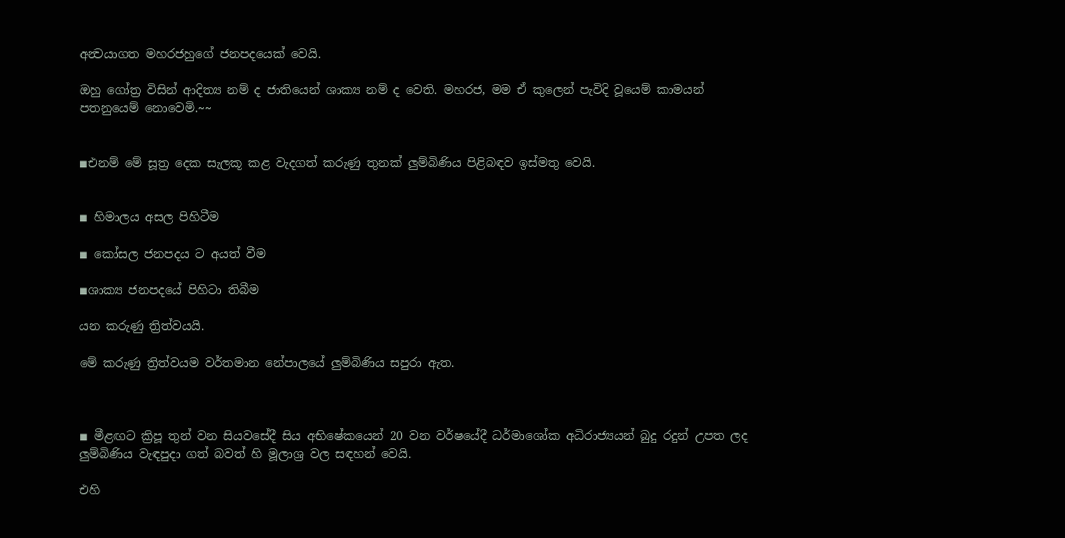අන්‍වයාගත මහරජහුගේ ජනපදයෙක් වෙයි.

ඔහු ගෝත්‍ර විසින් ආදිත්‍ය නම් ද ජාතියෙන් ශාක්‍ය නම් ද වෙති. මහරජ, මම ඒ කුලෙන් පැවිදි වූයෙම් කාමයන් පතනුයෙම් නොවෙමි.~~


◾එනම් මේ සූත්‍ර දෙක සැලකූ කළ වැදගත් කරුණු තුනක් ලුම්බිණිය පිළිබඳව ඉස්මතු වෙයි.


◾ හිමාලය අසල පිහිටීම

◾ කෝසල ජනපදය ට අයත් වීම

◾ශාක්‍ය ජනපදයේ පිහිටා තිබීම

යන කරුණු ත්‍රිත්වයයි.

මේ කරුණු ත්‍රිත්වයම වර්තමාන නේපාලයේ ලුම්බිණිය සපුරා ඇත.



◾ මීළඟට ක්‍රිපූ තුන් වන සියවසේදී සිය අභිෂේකයෙන් 20 වන වර්ෂයේදී ධර්මාශෝක අධිරාජ්‍යයන් බුදු රදුන් උපත ලද ලුම්බිණිය වැඳපුදා ගත් බවත් හි මූලාශ්‍ර වල සඳහන් වෙයි.

එහි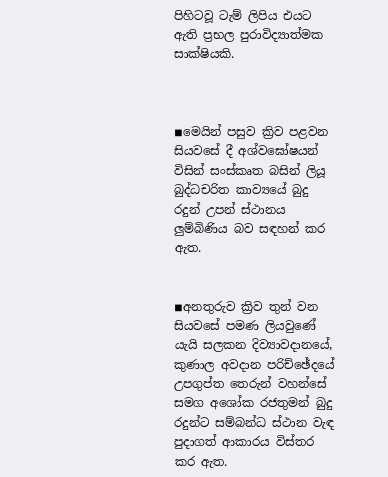පිහිටවූ ටැම් ලිපිය එයට ඇති ප්‍රභල පුරාවිද්‍යාත්මක සාක්ෂියකි.



◾මෙයින් පසුව ක්‍රිව පළවන සියවසේ දී අශ්වඝෝෂයන් විසින් සංස්කෘත බසින් ලියූ බුද්ධචරිත කාව්‍යයේ බුදු රදුන් උපන් ස්ථානය ලුම්බිණිය බව සඳහන් කර ඇත.


◾අනතුරුව ක්‍රිව තුන් වන සියවසේ පමණ ලියවුණේ යැයි සලකන දිව්‍යාවදානයේ, කුණාල අවදාන පරිච්ඡේදයේ උපගුප්ත තෙරුන් වහන්සේ සමග අශෝක රජතුමන් බුදු රදුන්ට සම්බන්ධ ස්ථාන වැඳ පුදාගත් ආකාරය විස්තර කර ඇත.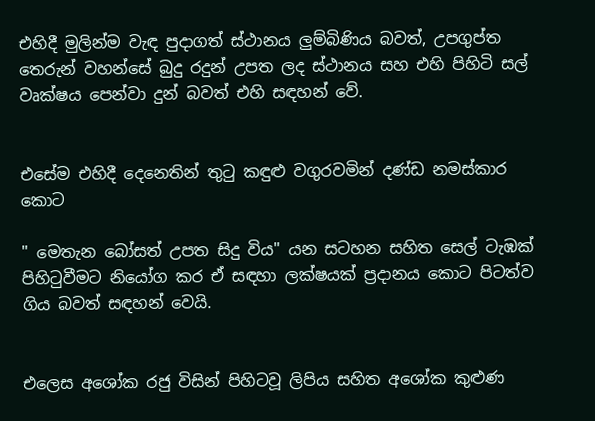එහිදී මුලින්ම වැඳ පුදාගත් ස්ථානය ලුම්බිණිය බවත්, උපගුප්ත තෙරුන් වහන්සේ බුදු රදුන් උපත ලද ස්ථානය සහ එහි පිහිටි සල් වෘක්ෂය පෙන්වා දුන් බවත් එහි සඳහන් වේ.


එසේම එහිදී දෙනෙතින් තුටු කඳුළු වගුරවමින් දණ්ඩ නමස්කාර කොට

" මෙතැන බෝසත් උපත සිදු විය" යන සටහන සහිත සෙල් ටැඹක් පිහිටුවීමට නියෝග කර ඒ සඳහා ලක්ෂයක් ප්‍රදානය කොට පිටත්ව ගිය බවත් සඳහන් වෙයි.


එලෙස අශෝක රජු විසින් පිහිටවූ ලිපිය සහිත අශෝක කුළුණ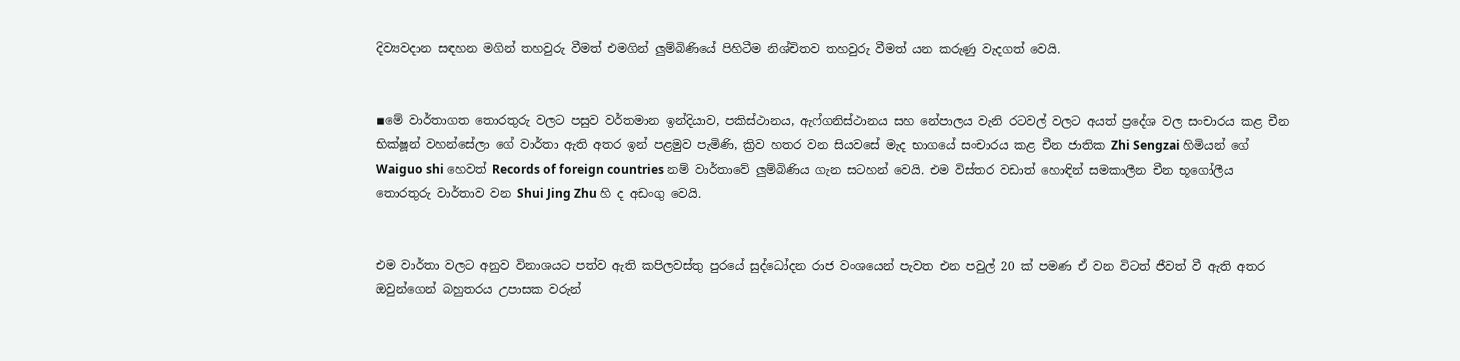දිව්‍යවදාන සඳහන මගින් තහවුරු වීමත් එමගින් ලුම්බිණියේ පිහිටීම නිශ්චිතව තහවුරු වීමත් යන කරුණු වැදගත් වෙයි.


◾මේ වාර්තාගත තොරතුරු වලට පසුව වර්තමාන ඉන්දියාව, පකිස්ථානය, ඇෆ්ගනිස්ථානය සහ නේපාලය වැනි රටවල් වලට අයත් ප්‍රදේශ වල සංචාරය කළ චීන භික්ෂූන් වහන්සේලා ගේ වාර්තා ඇති අතර ඉන් පළමුව පැමිණි, ක්‍රිව හතර වන සියවසේ මැද භාගයේ සංචාරය කළ චීන ජාතික Zhi Sengzai හිමියන් ගේ Waiguo shi හෙවත් Records of foreign countries නම් වාර්තාවේ ලුම්බිණිය ගැන සටහන් වෙයි. එම විස්තර වඩාත් හොඳින් සමකාලීන චීන භූගෝලීය තොරතුරු වාර්තාව වන Shui Jing Zhu හි ද අඩංගු වෙයි.


එම වාර්තා වලට අනුව විනාශයට පත්ව ඇති කපිලවස්තු පුරයේ සුද්ධෝදන රාජ වංශයෙන් පැවත එන පවුල් 20 ක් පමණ ඒ වන විටත් ජීවත් වී ඇති අතර ඔවුන්ගෙන් බහුතරය උපාසක වරුන්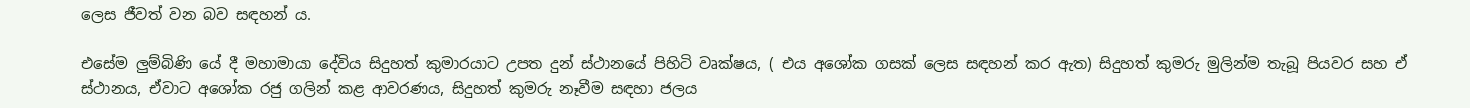ලෙස ජීවත් වන බව සඳහන් ය.

එසේම ලුම්බිණි යේ දී මහාමායා දේවිය සිදුහත් කුමාරයාට උපත දුන් ස්ථානයේ පිහිටි වෘක්ෂය, ( එය අශෝක ගසක් ලෙස සඳහන් කර ඇත) සිදුහත් කුමරු මුලින්ම තැබූ පියවර සහ ඒ ස්ථානය, ඒවාට අශෝක රජු ගලින් කළ ආවරණය, සිදුහත් කුමරු නෑවීම සඳහා ජලය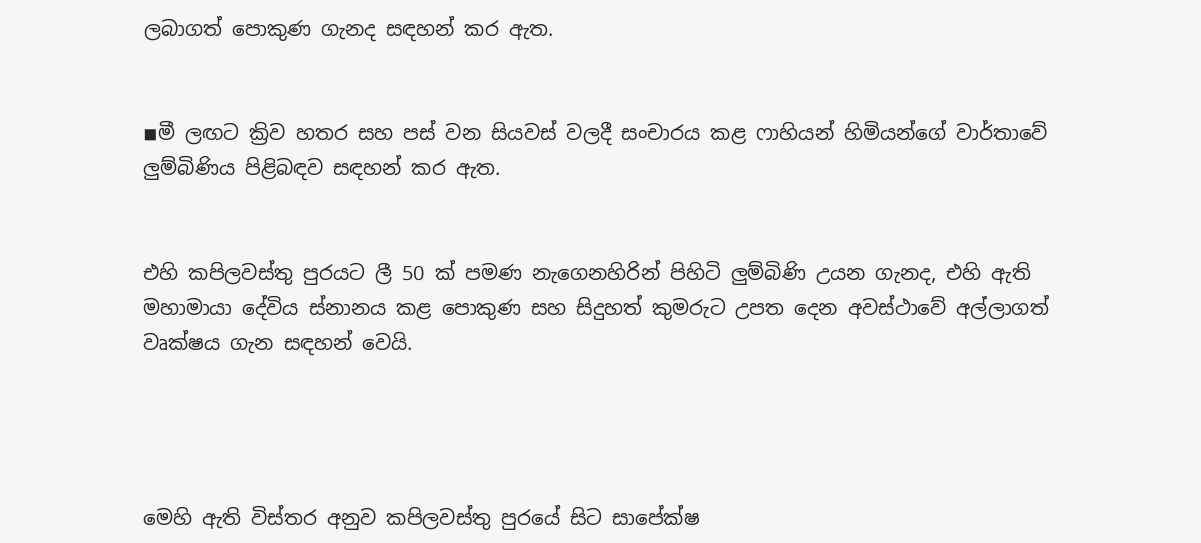ලබාගත් පොකුණ ගැනද සඳහන් කර ඇත.


◾මී ලඟට ක්‍රිව හතර සහ පස් වන සියවස් වලදී සංචාරය කළ ෆාහියන් හිමියන්ගේ වාර්තාවේ ලුම්බිණිය පිළිබඳව සඳහන් කර ඇත.


එහි කපිලවස්තු පුරයට ලී 50 ක් පමණ නැගෙනහිරින් පිහිටි ලුම්බිණි උයන ගැනද, එහි ඇති මහාමායා දේවිය ස්නානය කළ පොකුණ සහ සිදුහත් කුමරුට උපත දෙන අවස්ථාවේ අල්ලාගත් වෘක්ෂය ගැන සඳහන් වෙයි.




මෙහි ඇති විස්තර අනුව කපිලවස්තු පුරයේ සිට සාපේක්ෂ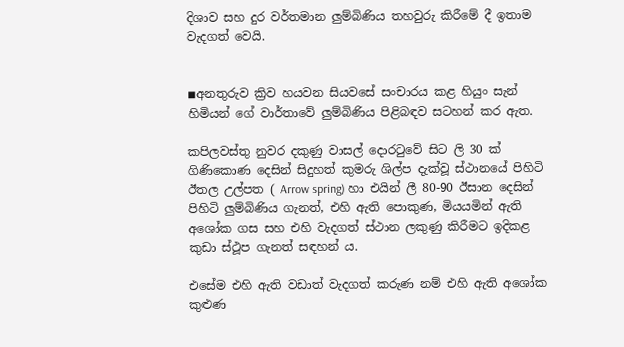දිශාව සහ දුර වර්තමාන ලුම්බිණිය තහවුරු කිරීමේ දී ඉතාම වැදගත් වෙයි.


◾අනතුරුව ක්‍රිව හයවන සියවසේ සංචාරය කළ හියුං සැන් හිමියන් ගේ වාර්තාවේ ලුම්බිණිය පිළිබඳව සටහන් කර ඇත.

කපිලවස්තු නුවර දකුණු වාසල් දොරටුවේ සිට ලි 30 ක් ගිණිකොණ දෙසින් සිදුහත් කුමරු ශිල්ප දැක්වූ ස්ථානයේ පිහිටි ඊතල උල්පත ( Arrow spring) හා එයින් ලී 80-90 ඊසාන දෙසින් පිහිටි ලුම්බිණිය ගැනත්, එහි ඇති පොකුණ, මියයමින් ඇති අශෝක ගස සහ එහි වැදගත් ස්ථාන ලකුණු කිරීමට ඉදිකළ කුඩා ස්ථූප ගැනත් සඳහන් ය.

එසේම එහි ඇති වඩාත් වැදගත් කරුණ නම් එහි ඇති අශෝක කුළුණ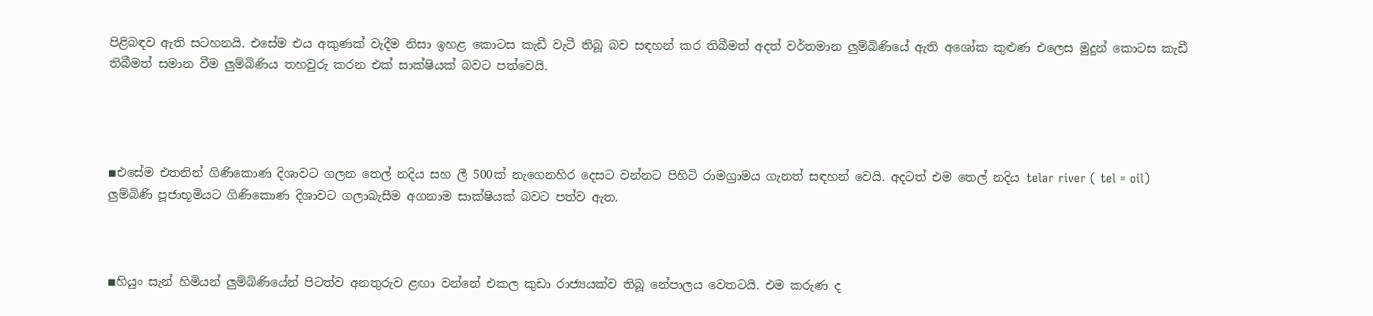පිළිබඳව ඇති සටහනයි. එසේම එය අකුණක් වැදීම නිසා ඉහළ කොටස කැඩී වැටී තිබූ බව සඳහන් කර තිබීමත් අදත් වර්තමාන ලුම්බිණියේ ඇති අශෝක කුළුණ එලෙස මුදුන් කොටස කැඩී තිබීමත් සමාන වීම ලුම්බිණිය තහවුරු කරන එක් සාක්ෂියක් බවට පත්වෙයි.




◾එසේම එතනින් ගිණිකොණ දිශාවට ගලන තෙල් නදිය සහ ලී 500ක් නැගෙනහිර දෙසට වන්නට පිහිටි රාමග්‍රාමය ගැනත් සඳහන් වෙයි. අදටත් එම තෙල් නදිය telar river ( tel = oil) ලුම්බිණි පූජාභූමියට ගිණිකොණ දිශාවට ගලාබැසීම අගනාම සාක්ෂියක් බවට පත්ව ඇත.



◾හියුං සැන් හිමියන් ලුම්බිණියේන් පිටත්ව අනතුරුව ළඟා වන්නේ එකල කුඩා රාජ්‍යයක්ව තිබූ නේපාලය වෙතටයි. එම කරුණ ද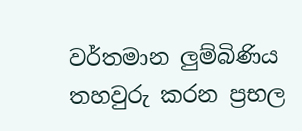වර්තමාන ලුම්බිණිය තහවුරු කරන ප්‍රභල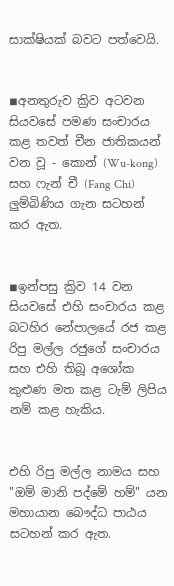සාක්ෂියක් බවට පත්වෙයි.


◾අනතුරුව ක්‍රිව අටවන සියවසේ පමණ සංචාරය කළ තවත් චීන ජාතිකයන් වන වූ - කොන් (Wu-kong) සහ ෆැන් චී (Fang Chi) ලුම්බිණිය ගැන සටහන් කර ඇත.


◾ඉන්පසු ක්‍රිව 14 වන සියවසේ එහි සංචාරය කළ බටහිර නේපාලයේ රජ කළ රිපු මල්ල රජුගේ සංචාරය සහ එහි තිබූ අශෝක කුළුණ මත කළ ටැම් ලිපිය නම් කළ හැකිය.


එහි රිපු මල්ල නාමය සහ "ඔම් මානි පද්මේ හම්" යන මහායාන බෞද්ධ පාඨය සටහන් කර ඇත.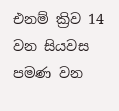එනම් ක්‍රිව 14 වන සියවස පමණ වන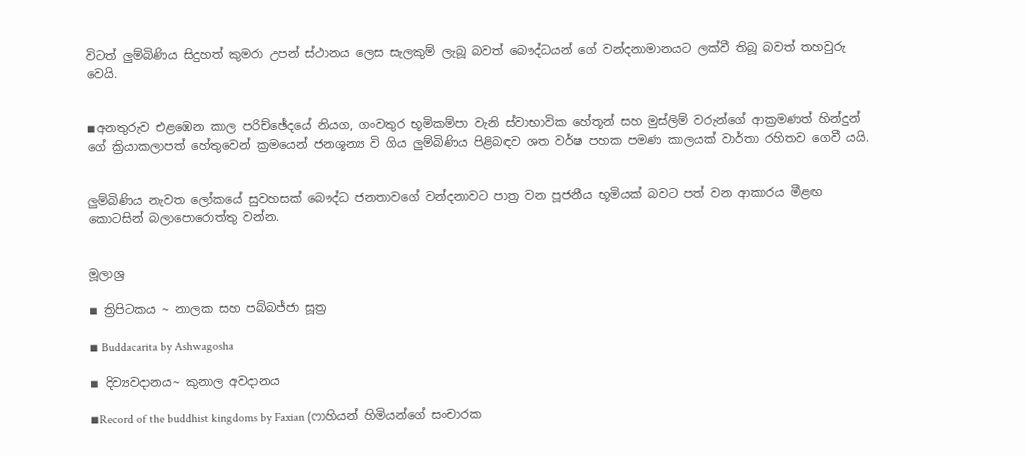විටත් ලුම්බිණිය සිදුහත් කුමරා උපන් ස්ථානය ලෙස සැලකුම් ලැබූ බවත් බෞද්ධයන් ගේ වන්දනාමානයට ලක්වී තිබූ බවත් තහවුරු වෙයි.


◾අනතුරුව එළඹෙන කාල පරිච්ඡේදයේ නියග, ගංවතුර භූමිකම්පා වැනි ස්වාභාවික හේතූන් සහ මුස්ලිම් වරුන්ගේ ආක්‍රමණත් හින්දුන් ගේ ක්‍රියාකලාපත් හේතුවෙන් ක්‍රමයෙන් ජනශූන්‍ය වි ගිය ලුම්බිණිය පිළිබඳව ශත වර්ෂ පහක පමණ කාලයක් වාර්තා රහිතව ගෙවී යයි.


ලුම්බිණිය නැවත ලෝකයේ සුවහසක් බෞද්ධ ජනතාවගේ වන්දනාවට පාත්‍ර වන පූජනීය භූමියක් බවට පත් වන ආකාරය මීළඟ කොටසින් බලාපොරොත්තු වන්න.


මූලාශ්‍ර

◾ ත්‍රිපිටකය ~ නාලක සහ පබ්බජ්ජා සූත්‍ර

◾ Buddacarita by Ashwagosha

◾ දිව්‍යවදානය~ කුනාල අවදානය

◾Record of the buddhist kingdoms by Faxian (ෆාහියන් හිමියන්ගේ සංචාරක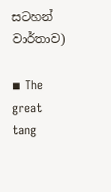සටහන් වාර්තාව)

◾ The great tang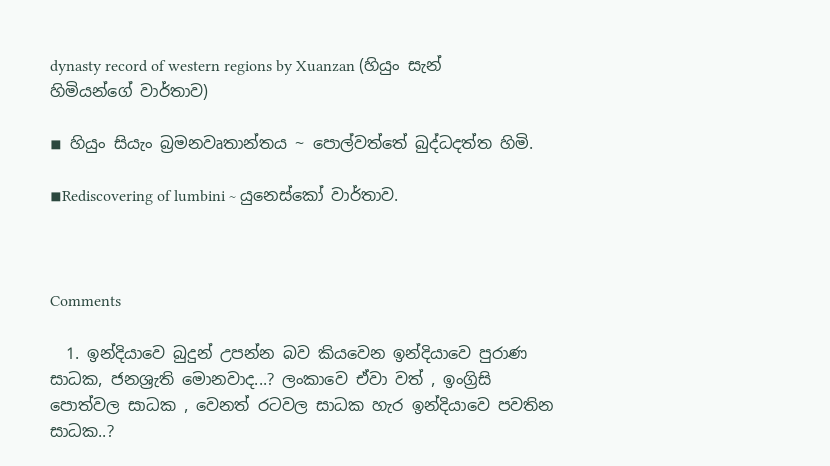dynasty record of western regions by Xuanzan (හියුං සැන් හිමියන්ගේ වාර්තාව)

◾ හියුං සියැං බ්‍රමනවෘතාන්තය ~ පොල්වත්තේ බුද්ධදත්ත හිමි.

◾Rediscovering of lumbini ~ යුනෙස්කෝ වාර්තාව.



Comments

  1. ඉන්දියාවෙ බුදුන් උපන්න බව කියවෙන ඉන්දියාවෙ පුරාණ සාධක, ජනශ්‍රැති මොනවාද...? ලංකාවෙ ඒවා වත් , ඉංග්‍රිසි පොත්වල සාධක , වෙනත් රටවල සාධක හැර ඉන්දියාවෙ පවතින සාධක..?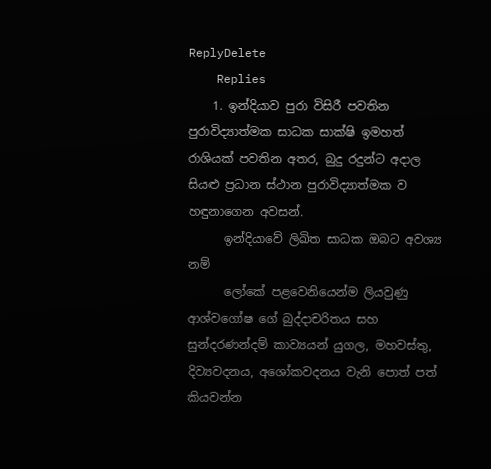ReplyDelete
    Replies
    1. ඉන්දියාව පුරා විසිරී පවතින පුරාවිද්‍යාත්මක සාධක සාක්ෂි ඉමහත් රාශියක් පවතින අතර, බුදු රදුන්ට අදාල සියළු ප්‍රධාන ස්ථාන පුරාවිද්‍යාත්මක ව හඳුනාගෙන අවසන්.
      ඉන්දියාවේ ලිඛිත සාධක ඔබට අවශ්‍ය නම්
      ලෝකේ පළවෙනියෙන්ම ලියවුණු ආශ්වගෝෂ ගේ බුද්දාචරිතය සහ සුන්දරණන්දම් කාව්‍යයන් යුගල, මහවස්තු, දිව්‍යවදනය, අශෝකවදනය වැනි පොත් පත් කියවන්න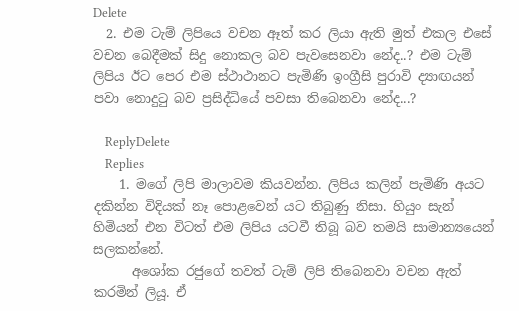Delete
  2. එම ටැම් ලිපියෙ වචන ඈත් කර ලියා ඇති මුත් එකල එසේ වචන බෙදීමක් සිදු නොකල බව පැවසෙනවා නේද..? එම ටැම් ලිපිය ඊට පෙර එම ස්ථාථානට පැමිණි ඉංග්‍රීසි පුරාවි ද්‍යාඟයන් පවා නොදුටු බව ප්‍රසිද්ධියේ පවසා තිබෙනවා නේද...?

    ReplyDelete
    Replies
    1. මගේ ලිපි මාලාවම කියවන්න. ලිපිය කලින් පැමිණි අයට දකින්න විදියක් නෑ පොළවෙන් යට තිබුණු නිසා. හියුං සැන් හිමියන් එන විටත් එම ලිපිය යටවී තිබූ බව තමයි සාමාන්‍යයෙන් සලකන්නේ.
      අශෝක රජුගේ තවත් ටැම් ලිපි තිබෙනවා වචන ඇත් කරමින් ලියූ. ඒ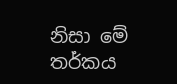නිසා මේ තර්කය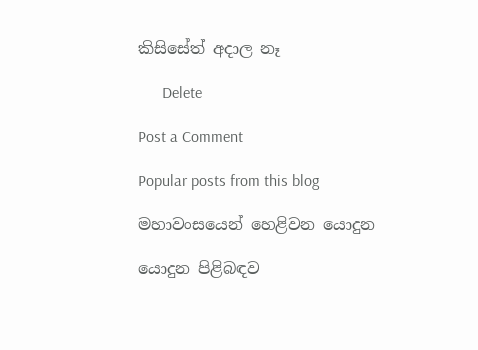කිසිසේත් අදාල නෑ

      Delete

Post a Comment

Popular posts from this blog

මහාවංසයෙන් හෙළිවන යොදුන

යොදුන පිළිබඳව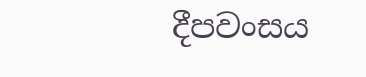දීපවංසය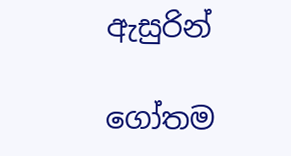ඇසුරින්

ගෝතම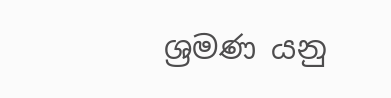ශ්‍රමණ යනු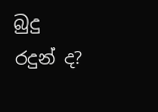බුදු රදුන් ද?